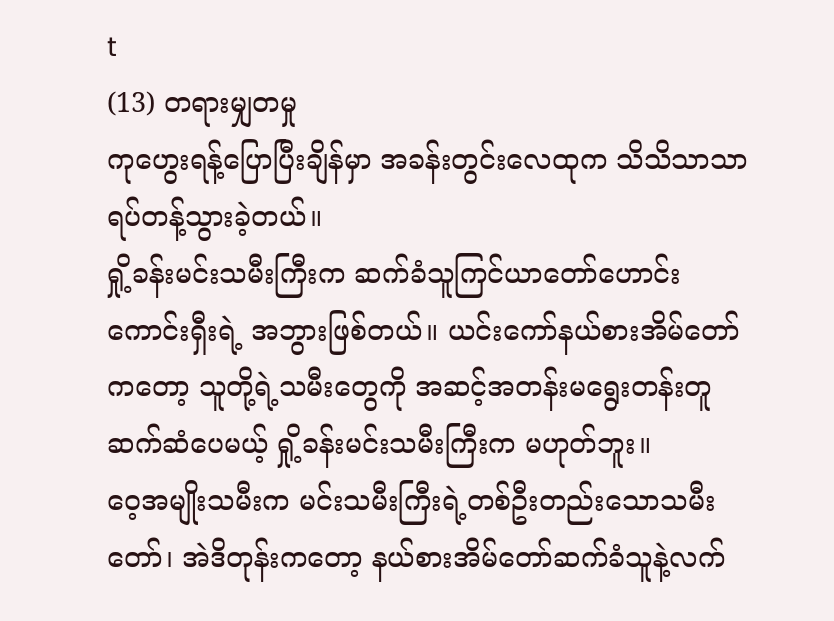t
(13) တရားမျှတမှု
ကုဟွေးရန့်ပြောပြီးချိန်မှာ အခန်းတွင်းလေထုက သိသိသာသာရပ်တန့်သွားခဲ့တယ်။
ရှို့ခန်းမင်းသမီးကြီးက ဆက်ခံသူကြင်ယာတော်ဟောင်းကောင်းရှီးရဲ့ အဘွားဖြစ်တယ်။ ယင်းကော်နယ်စားအိမ်တော်ကတော့ သူတို့ရဲ့သမီးတွေကို အဆင့်အတန်းမရွေးတန်းတူဆက်ဆံပေမယ့် ရှို့ခန်းမင်းသမီးကြီးက မဟုတ်ဘူး။
ဝေ့အမျိုးသမီးက မင်းသမီးကြီးရဲ့တစ်ဦးတည်းသောသမီးတော်၊ အဲဒိတုန်းကတော့ နယ်စားအိမ်တော်ဆက်ခံသူနဲ့လက်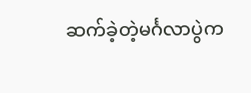ဆက်ခဲ့တဲ့မင်္ဂလာပွဲက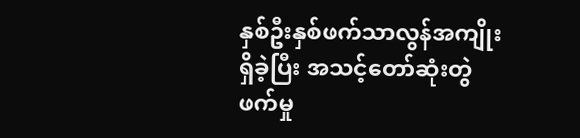နှစ်ဦးနှစ်ဖက်သာလွန်အကျိုးရှိခဲ့ပြီး အသင့်တော်ဆုံးတွဲဖက်မှု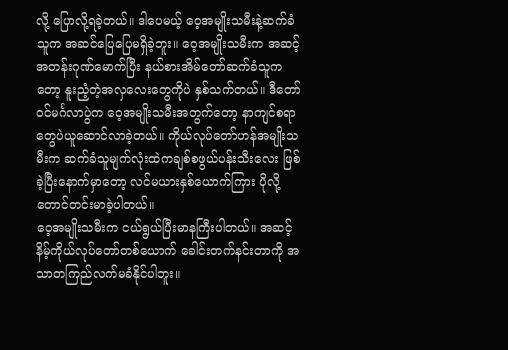လို့ ပြောလို့ရခဲ့တယ်။ ဒါပေမယ့် ဝေ့အမျိုးသမီးနဲ့ဆက်ခံသူက အဆင်ပြေပြေမရှိခဲ့ဘူး။ ဝေ့အမျိုးသမီးက အဆင့်အတန်းဂုဏ်မောက်ပြီး နယ်စားအိမ်တော်ဆက်ခံသူကတော့ နူးညံ့တဲ့အလှလေးတွေကိုပဲ နှစ်သက်တယ်။ ဒီတော်ဝင်မင်္ဂလာပွဲက ဝေ့အမျိုးသမီးအတွက်တော့ နာကျင်စရာတွေပဲယူဆောင်လာခဲ့တယ်။ ကိုယ်လုပ်တော်ဟန်အမျိုးသမီးက ဆက်ခံသူမျက်လုံးထဲကချစ်စဖွယ်ပန်းသီးလေး ဖြစ်ခဲ့ပြီးနောက်မှာတော့ လင်မယားနှစ်ယောက်ကြား ပိုလို့တောင်တင်းမာခဲ့ပါတယ်။
ဝေ့အမျိုးသမီးက ငယ်ရွယ်ပြီးမာနကြီးပါတယ်။ အဆင့်နိမ့်ကိုယ်လုပ်တော်တစ်ယောက် ခေါင်းတက်နင်းတာကို အသာတကြည်လက်မခံနိုင်ပါဘူး။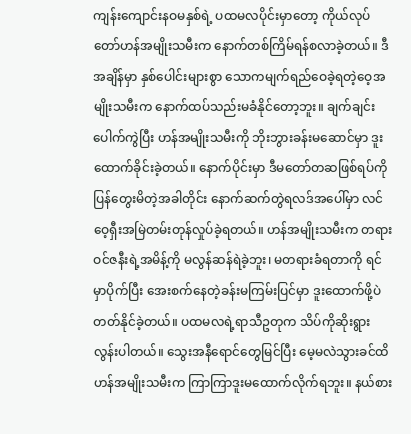ကျန်းကျောင်းနဝမနှစ်ရဲ့ ပထမလပိုင်းမှာတော့ ကိုယ်လုပ်တော်ဟန်အမျိုးသမီးက နောက်တစ်ကြိမ်ရန်စလာခဲ့တယ်။ ဒီအချိန်မှာ နှစ်ပေါင်းများစွာ သောကမျက်ရည်ဝေခဲ့ရတဲ့ဝေ့အမျိုးသမီးက နောက်ထပ်သည်းမခံနိုင်တော့ဘူး။ ချက်ချင်းပေါက်ကွဲပြီး ဟန်အမျိုးသမီးကို ဘိုးဘွားခန်းမဆောင်မှာ ဒူးထောက်ခိုင်းခဲ့တယ်။ နောက်ပိုင်းမှာ ဒီမတော်တဆဖြစ်ရပ်ကို ပြန်တွေးမိတဲ့အခါတိုင်း နောက်ဆက်တွဲရလဒ်အပေါ်မှာ လင်ဝေ့ရှီးအမြဲတမ်းတုန်လှုပ်ခဲ့ရတယ်။ ဟန်အမျိုးသမီးက တရားဝင်ဇနီးရဲ့အမိန့်ကို မလွန်ဆန်ရဲခဲ့ဘူး၊ မတရားခံရတာကို ရင်မှာပိုက်ပြီး အေးစက်နေတဲ့ခန်းမကြမ်းပြင်မှာ ဒူးထောက်ဖို့ပဲ တတ်နိုင်ခဲ့တယ်။ ပထမလရဲ့ရာသီဥတုက သိပ်ကိုဆိုးရွားလွန်းပါတယ်။ သွေးအနီရောင်တွေမြင်ပြီး မေ့မလဲသွားခင်ထိ ဟန်အမျိုးသမီးက ကြာကြာဒူးမထောက်လိုက်ရဘူး။ နယ်စား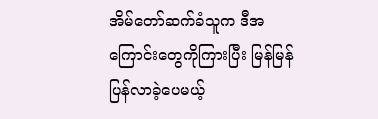အိမ်တော်ဆက်ခံသူက ဒီအကြောင်းတွေကိုကြားပြီး မြန်မြန်ပြန်လာခဲ့ပေမယ့်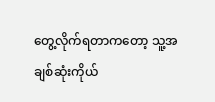တွေ့လိုက်ရတာကတော့ သူ့အချစ်ဆုံးကိုယ်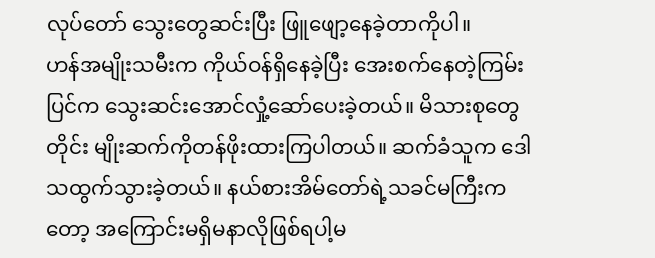လုပ်တော် သွေးတွေဆင်းပြီး ဖြူဖျော့နေခဲ့တာကိုပါ။
ဟန်အမျိုးသမီးက ကိုယ်ဝန်ရှိနေခဲ့ပြီး အေးစက်နေတဲ့ကြမ်းပြင်က သွေးဆင်းအောင်လှုံ့ဆော်ပေးခဲ့တယ်။ မိသားစုတွေတိုင်း မျိုးဆက်ကိုတန်ဖိုးထားကြပါတယ်။ ဆက်ခံသူက ဒေါသထွက်သွားခဲ့တယ်။ နယ်စားအိမ်တော်ရဲ့သခင်မကြီးကတော့ အကြောင်းမရှိမနာလိုဖြစ်ရပါ့မ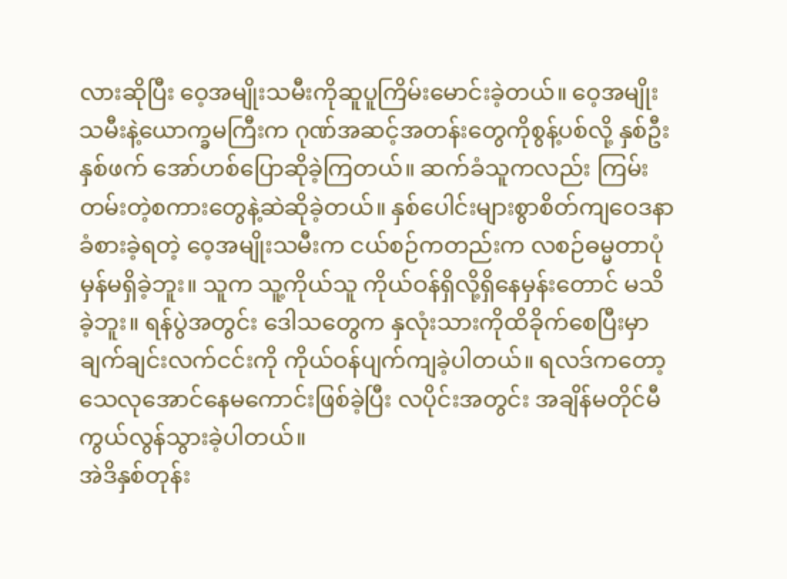လားဆိုပြီး ဝေ့အမျိုးသမီးကိုဆူပူကြိမ်းမောင်းခဲ့တယ်။ ဝေ့အမျိုးသမီးနဲ့ယောက္ခမကြီးက ဂုဏ်အဆင့်အတန်းတွေကိုစွန့်ပစ်လို့ နှစ်ဦးနှစ်ဖက် အော်ဟစ်ပြောဆိုခဲ့ကြတယ်။ ဆက်ခံသူကလည်း ကြမ်းတမ်းတဲ့စကားတွေနဲ့ဆဲဆိုခဲ့တယ်။ နှစ်ပေါင်းများစွာစိတ်ကျဝေဒနာခံစားခဲ့ရတဲ့ ဝေ့အမျိုးသမီးက ငယ်စဉ်ကတည်းက လစဉ်ဓမ္မတာပုံမှန်မရှိခဲ့ဘူး။ သူက သူ့ကိုယ်သူ ကိုယ်ဝန်ရှိလို့ရှိနေမှန်းတောင် မသိခဲ့ဘူး။ ရန်ပွဲအတွင်း ဒေါသတွေက နှလုံးသားကိုထိခိုက်စေပြီးမှာ ချက်ချင်းလက်ငင်းကို ကိုယ်ဝန်ပျက်ကျခဲ့ပါတယ်။ ရလဒ်ကတော့ သေလုအောင်နေမကောင်းဖြစ်ခဲ့ပြီး လပိုင်းအတွင်း အချိန်မတိုင်မီကွယ်လွန်သွားခဲ့ပါတယ်။
အဲဒိနှစ်တုန်း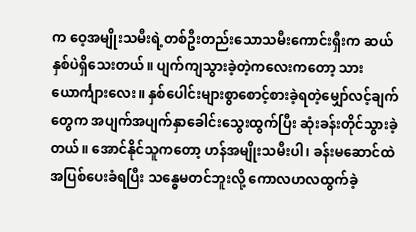က ဝေ့အမျိုးသမီးရဲ့တစ်ဦးတည်းသောသမီးကောင်းရှီးက ဆယ်နှစ်ပဲရှိသေးတယ်။ ပျက်ကျသွားခဲ့တဲ့ကလေးကတော့ သားယောင်္ကျားလေး။ နှစ်ပေါင်းများစွာစောင့်စားခဲ့ရတဲ့မျှော်လင့်ချက်တွေက အပျက်အပျက်နှာခေါင်းသွေးထွက်ပြီး ဆုံးခန်းတိုင်သွားခဲ့တယ်။ အောင်နိုင်သူကတော့ ဟန်အမျိုးသမီးပါ၊ ခန်းမဆောင်ထဲအပြစ်ပေးခံရပြီး သန္ဓေမတင်ဘူးလို့ ကောလဟလထွက်ခဲ့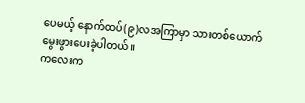ပေမယ့် နောက်ထပ်(၉)လအကြာမှာ သားတစ်ယောက်မွေးဖွားပေးခဲ့ပါတယ်။
ကလေးက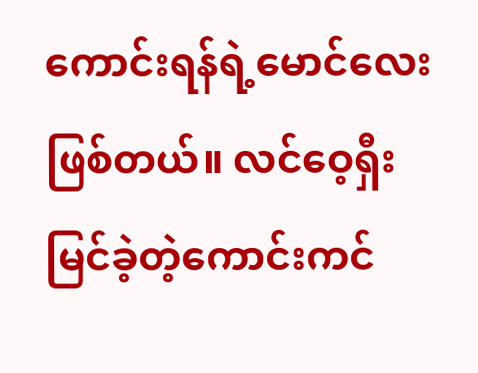ကောင်းရန်ရဲ့မောင်လေးဖြစ်တယ်။ လင်ဝေ့ရှီးမြင်ခဲ့တဲ့ကောင်းကင်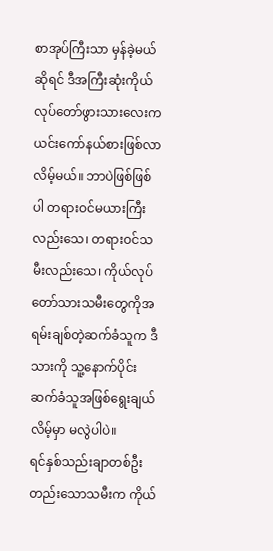စာအုပ်ကြီးသာ မှန်ခဲ့မယ်ဆိုရင် ဒီအကြီးဆုံးကိုယ်လုပ်တော်ဖွားသားလေးက ယင်းကော်နယ်စားဖြစ်လာလိမ့်မယ်။ ဘာပဲဖြစ်ဖြစ်ပါ တရားဝင်မယားကြီးလည်းသေ၊ တရားဝင်သမီးလည်းသေ၊ ကိုယ်လုပ်တော်သားသမီးတွေကိုအရမ်းချစ်တဲ့ဆက်ခံသူက ဒီသားကို သူ့နောက်ပိုင်းဆက်ခံသူအဖြစ်ရွေးချယ်လိမ့်မှာ မလွဲပါပဲ။
ရင်နှစ်သည်းချာတစ်ဦးတည်းသောသမီးက ကိုယ်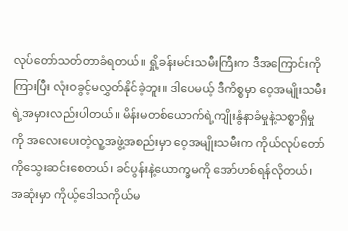လုပ်တော်သတ်တာခံရတယ်။ ရှို့ခန်းမင်းသမီးကြီးက ဒီအကြောင်းကိုကြားပြီး လုံးဝခွင့်မလွှတ်နိုင်ခဲ့ဘူး။ ဒါပေမယ့် ဒီကိစ္စမှာ ဝေ့အမျိုးသမီးရဲ့အမှားလည်းပါတယ်။ မိန်းမတစ်ယောက်ရဲ့ကျိုးနွံနာခံမှုနဲ့သစ္စာရှိမှုကို အလေးပေးတဲ့လူ့အဖွဲ့အစည်းမှာ ဝေ့အမျိုးသမီးက ကိုယ်လုပ်တော်ကိုသွေးဆင်းစေတယ်၊ ခင်ပွန်းနဲ့ယောက္ခမကို အော်ဟစ်ရန်လိုတယ်၊ အဆုံးမှာ ကိုယ့်ဒေါသကိုယ်မ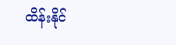ထိန်းနိုင်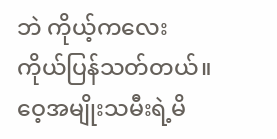ဘဲ ကိုယ့်ကလေးကိုယ်ပြန်သတ်တယ်။ ဝေ့အမျိုးသမီးရဲ့မိ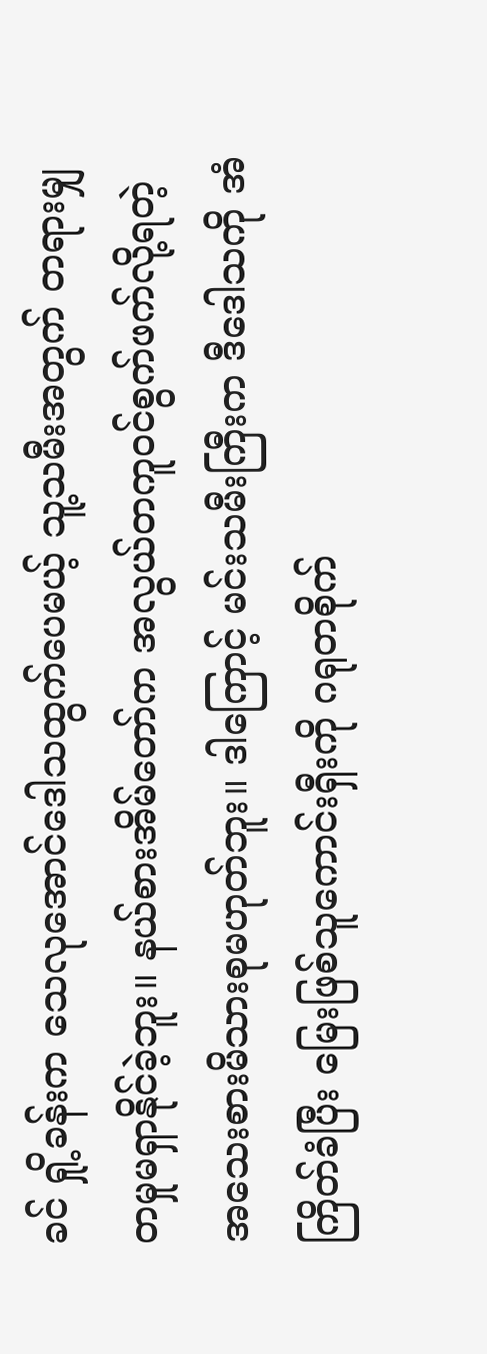ခင် ရှို့ခန်းက သေလုအောင်ဒေါသထွက်ပေမယ့် သူ့သမီးအတွက် တရားမျှတမှုမရှာနိုင်ခဲ့ဘူး။ နယ်စားအိမ်တော်က အလွယ်တကူဝင်စွက်ဖက်လို့ရတဲ့ အသေးစားမိသားစုမဟုတ်ဘူး။ ဒါကြောင့် မင်းသမီးကြီးက ဒီဒေါသကို အံကြိတ်ခံပြီး မြေးဖြစ်သူကောင်းရှီးကို ဂရုတစိုက်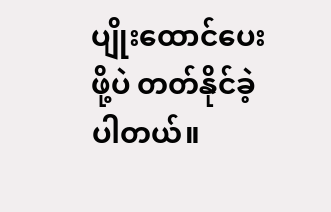ပျိုးထောင်ပေးဖို့ပဲ တတ်နိုင်ခဲ့ပါတယ်။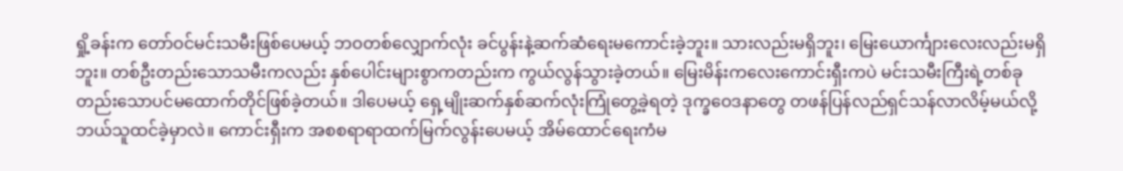ရှို့ခန်းက တော်ဝင်မင်းသမီးဖြစ်ပေမယ့် ဘဝတစ်လျှောက်လုံး ခင်ပွန်းနဲ့ဆက်ဆံရေးမကောင်းခဲ့ဘူး။ သားလည်းမရှိဘူး၊ မြေးယောင်္ကျားလေးလည်းမရှိဘူး။ တစ်ဦးတည်းသောသမီးကလည်း နှစ်ပေါင်းများစွာကတည်းက ကွယ်လွန်သွားခဲ့တယ်။ မြေးမိန်းကလေးကောင်းရှီးကပဲ မင်းသမီးကြီးရဲ့တစ်ခုတည်းသောပင်မထောက်တိုင်ဖြစ်ခဲ့တယ်။ ဒါပေမယ့် ရှေ့မျိုးဆက်နှစ်ဆက်လုံးကြုံတွေ့ခဲ့ရတဲ့ ဒုက္ခဝေဒနာတွေ တဖန်ပြန်လည်ရှင်သန်လာလိမ့်မယ်လို့ ဘယ်သူထင်ခဲ့မှာလဲ။ ကောင်းရှီးက အစစရာရာထက်မြက်လွန်းပေမယ့် အိမ်ထောင်ရေးကံမ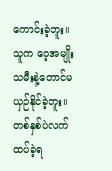ကောင်းခဲ့ဘူး။ သူက ဝေ့အမျိုးသမီးနဲ့တောင်မယှဉ်နိုင်ခဲ့ဘူး။ တစ်နှစ်ပဲလက်ထပ်ခဲ့ရ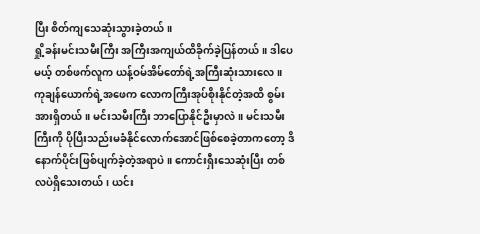ပြီး စိတ်ကျသေဆုံးသွားခဲ့တယ်။
ရှို့ခန်းမင်းသမီးကြီး အကြီးအကျယ်ထိခိုက်ခဲ့ပြန်တယ်။ ဒါပေမယ့် တစ်ဖက်လူက ယန့်ဝမ်အိမ်တော်ရဲ့အကြီးဆုံးသားလေ။ ကုချန်ယောက်ရဲ့အဖေက လောကကြီးအုပ်စိုးနိုင်တဲ့အထိ စွမ်းအားရှိတယ်။ မင်းသမီးကြီး ဘာပြောနိုင်ဦးမှာလဲ။ မင်းသမီးကြီးကို ပိုပြီးသည်းမခံနိုင်လောက်အောင်ဖြစ်စေခဲ့တာကတော့ ဒိနောက်ပိုင်းဖြစ်ပျက်ခဲ့တဲ့အရာပဲ။ ကောင်းရှီးသေဆုံးပြီး တစ်လပဲရှိသေးတယ်၊ ယင်း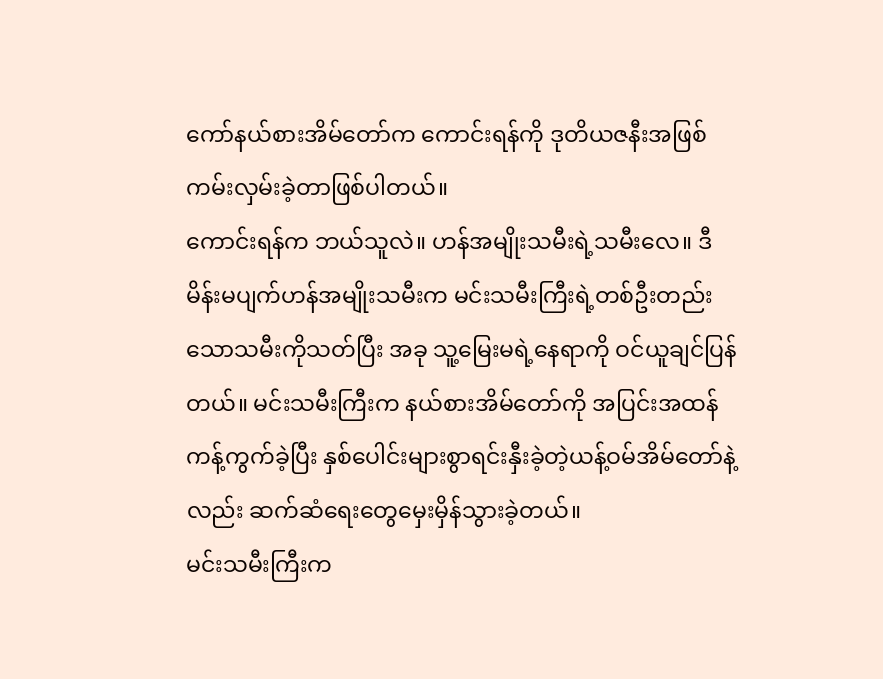ကော်နယ်စားအိမ်တော်က ကောင်းရန်ကို ဒုတိယဇနီးအဖြစ်ကမ်းလှမ်းခဲ့တာဖြစ်ပါတယ်။
ကောင်းရန်က ဘယ်သူလဲ။ ဟန်အမျိုးသမီးရဲ့သမီးလေ။ ဒီမိန်းမပျက်ဟန်အမျိုးသမီးက မင်းသမီးကြီးရဲ့တစ်ဦးတည်းသောသမီးကိုသတ်ပြီး အခု သူ့မြေးမရဲ့နေရာကို ဝင်ယူချင်ပြန်တယ်။ မင်းသမီးကြီးက နယ်စားအိမ်တော်ကို အပြင်းအထန်ကန့်ကွက်ခဲ့ပြီး နှစ်ပေါင်းများစွာရင်းနှီးခဲ့တဲ့ယန့်ဝမ်အိမ်တော်နဲ့လည်း ဆက်ဆံရေးတွေမှေးမှိန်သွားခဲ့တယ်။
မင်းသမီးကြီးက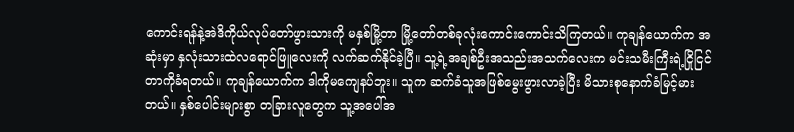ကောင်းရန်နဲ့အဲဒိကိုယ်လုပ်တော်ဖွားသားကို မနှစ်မြို့တာ မြို့တော်တစ်ခုလုံးကောင်းကောင်းသိကြတယ်။ ကုချန်ယောက်က အဆုံးမှာ နှလုံးသားထဲလရောင်ဖြူလေးကို လက်ဆက်နိုင်ခဲ့ပြီ။ သူ့ရဲ့အချစ်ဦးအသည်းအသက်လေးက မင်းသမီးကြီးရဲ့ငြိုငြင်တာကိုခံရတယ်။ ကုချန်ယောက်က ဒါကိုမကျေနပ်ဘူး။ သူက ဆက်ခံသူအဖြစ်မွေးဖွားလာခဲ့ပြီး မိသားစုနောက်ခံမြင့်မားတယ်။ နှစ်ပေါင်းများစွာ တခြားလူတွေက သူ့အပေါ်အ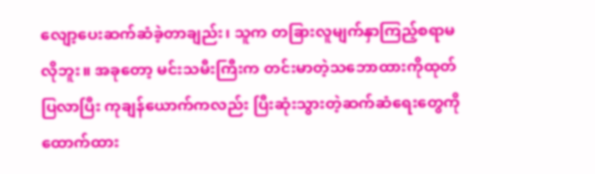လျော့ပေးဆက်ဆံခဲ့တာချည်း၊ သူက တခြားလူမျက်နှာကြည့်စရာမလိုဘူး။ အခုတော့ မင်းသမီးကြီးက တင်းမာတဲ့သဘောထားကိုထုတ်ပြလာပြီး ကုချန်ယောက်ကလည်း ပြီးဆုံးသွားတဲ့ဆက်ဆံရေးတွေကိုထောက်ထား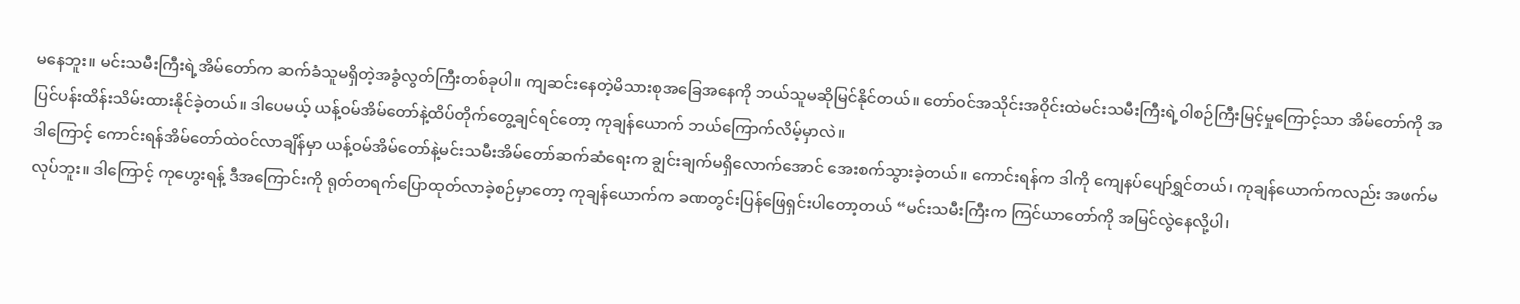မနေဘူး။ မင်းသမီးကြီးရဲ့အိမ်တော်က ဆက်ခံသူမရှိတဲ့အခွံလွတ်ကြီးတစ်ခုပါ။ ကျဆင်းနေတဲ့မိသားစုအခြေအနေကို ဘယ်သူမဆိုမြင်နိုင်တယ်။ တော်ဝင်အသိုင်းအဝိုင်းထဲမင်းသမီးကြီးရဲ့ဝါစဉ်ကြီးမြင့်မှုကြောင့်သာ အိမ်တော်ကို အပြင်ပန်းထိန်းသိမ်းထားနိုင်ခဲ့တယ်။ ဒါပေမယ့် ယန့်ဝမ်အိမ်တော်နဲ့ထိပ်တိုက်တွေ့ချင်ရင်တော့ ကုချန်ယောက် ဘယ်ကြောက်လိမ့်မှာလဲ။
ဒါကြောင့် ကောင်းရန်အိမ်တော်ထဲဝင်လာချိန်မှာ ယန့်ဝမ်အိမ်တော်နဲ့မင်းသမီးအိမ်တော်ဆက်ဆံရေးက ချွင်းချက်မရှိလောက်အောင် အေးစက်သွားခဲ့တယ်။ ကောင်းရန်က ဒါကို ကျေနပ်ပျော်ရွှင်တယ်၊ ကုချန်ယောက်ကလည်း အဖက်မလုပ်ဘူး။ ဒါကြောင့် ကုဟွေးရန့် ဒီအကြောင်းကို ရုတ်တရက်ပြောထုတ်လာခဲ့စဉ်မှာတော့ ကုချန်ယောက်က ခဏတွင်းပြန်ဖြေရှင်းပါတော့တယ် “မင်းသမီးကြီးက ကြင်ယာတော်ကို အမြင်လွဲနေလို့ပါ၊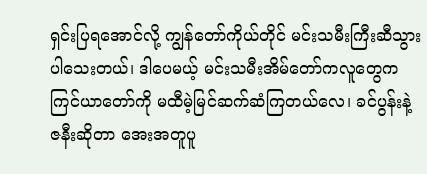ရှင်းပြရအောင်လို့ ကျွန်တော်ကိုယ်တိုင် မင်းသမီးကြီးဆီသွားပါသေးတယ်၊ ဒါပေမယ့် မင်းသမီးအိမ်တော်ကလူတွေက ကြင်ယာတော်ကို မထီမဲ့မြင်ဆက်ဆံကြတယ်လေ၊ ခင်ပွန်းနဲ့ဇနီးဆိုတာ အေးအတူပူ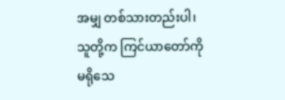အမျှ တစ်သားတည်းပါ၊ သူတို့က ကြင်ယာတော်ကိုမရိုသေ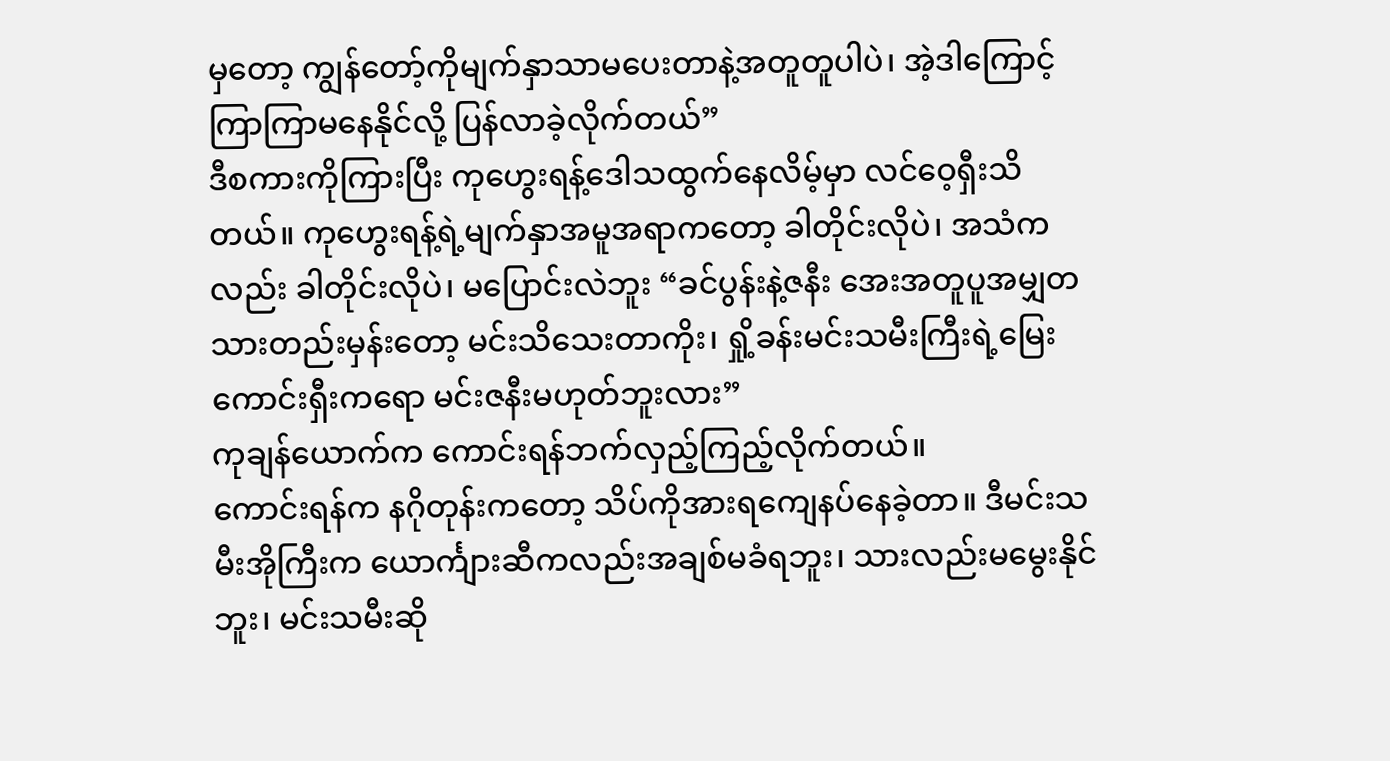မှတော့ ကျွန်တော့်ကိုမျက်နှာသာမပေးတာနဲ့အတူတူပါပဲ၊ အဲ့ဒါကြောင့် ကြာကြာမနေနိုင်လို့ ပြန်လာခဲ့လိုက်တယ်”
ဒီစကားကိုကြားပြီး ကုဟွေးရန့်ဒေါသထွက်နေလိမ့်မှာ လင်ဝေ့ရှီးသိတယ်။ ကုဟွေးရန့်ရဲ့မျက်နှာအမူအရာကတော့ ခါတိုင်းလိုပဲ၊ အသံကလည်း ခါတိုင်းလိုပဲ၊ မပြောင်းလဲဘူး “ခင်ပွန်းနဲ့ဇနီး အေးအတူပူအမျှတသားတည်းမှန်းတော့ မင်းသိသေးတာကိုး၊ ရှို့ခန်းမင်းသမီးကြီးရဲ့မြေးကောင်းရှီးကရော မင်းဇနီးမဟုတ်ဘူးလား”
ကုချန်ယောက်က ကောင်းရန်ဘက်လှည့်ကြည့်လိုက်တယ်။
ကောင်းရန်က နဂိုတုန်းကတော့ သိပ်ကိုအားရကျေနပ်နေခဲ့တာ။ ဒီမင်းသမီးအိုကြီးက ယောင်္ကျားဆီကလည်းအချစ်မခံရဘူး၊ သားလည်းမမွေးနိုင်ဘူး၊ မင်းသမီးဆို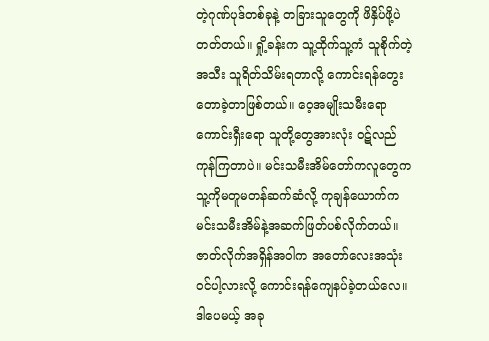တဲ့ဂုဏ်ပုဒ်တစ်ခုနဲ့ တခြားသူတွေကို ဖိနှိပ်ဖို့ပဲတတ်တယ်။ ရှို့ခန်းက သူ့ထိုက်သူ့ကံ သူစိုက်တဲ့အသီး သူရိတ်သိမ်းရတာလို့ ကောင်းရန်တွေးတောခဲ့တာဖြစ်တယ်။ ဝေ့အမျိုးသမီးရော ကောင်းရှီးရော သူတို့တွေအားလုံး ဝဋ်လည်ကုန်ကြတာပဲ။ မင်းသမီးအိမ်တော်ကလူတွေက သူ့ကိုမတူမတန်ဆက်ဆံလို့ ကုချန်ယောက်က မင်းသမီးအိမ်နဲ့အဆက်ဖြတ်ပစ်လိုက်တယ်။ ဇာတ်လိုက်အရှိန်အဝါက အတော်လေးအသုံးဝင်ပါ့လားလို့ ကောင်းရန်ကျေနပ်ခဲ့တယ်လေ။ ဒါပေမယ့် အခု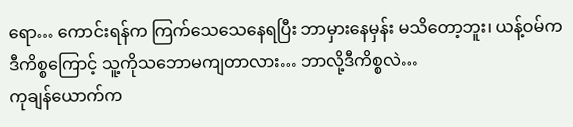ရော… ကောင်းရန်က ကြက်သေသေနေရပြီး ဘာမှားနေမှန်း မသိတော့ဘူး၊ ယန့်ဝမ်က ဒီကိစ္စကြောင့် သူ့ကိုသဘောမကျတာလား… ဘာလို့ဒီကိစ္စလဲ…
ကုချန်ယောက်က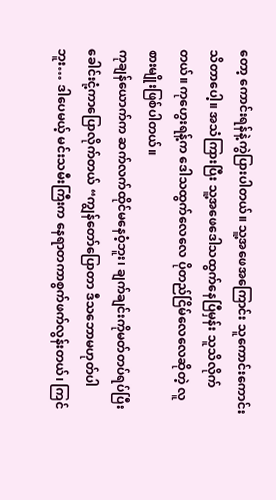တော့ ကောင်းရန်နဲ့ကွဲပြားပါတယ်။ သူ့အဖေအကြောင်း သူကောင်းကောင်းသိတာပေါ့။ အသံကြားပြီး သူ့အဖေဒေါသထွက်နေပြီမှန်း သူသိလိုက်တယ်။ ကုဟွေးရန့်က ဒေါသထွက်လေလေ ပိုတည်ငြိမ်လေလေဆိုတဲ့ လူစားမျိုးဖြစ်ပါတယ်။
ကုချန်ယောက်က ဆက်လက်ထိုင်မနေဝံ့ဘူး၊ ချက်ချင်းကိုမတ်တပ်ရပ်ပြီး ခေါင်းငုံ့ကာပြောလိုက်တယ် “ကျွန်တော်ပြောတာ ဒီသဘောမဟုတ်ပါဘူး… ဒါပေမယ့် မင်းသမီးကြီးက နေရာတကာစွက်ဖက်လွန်းတယ်၊ ကြင်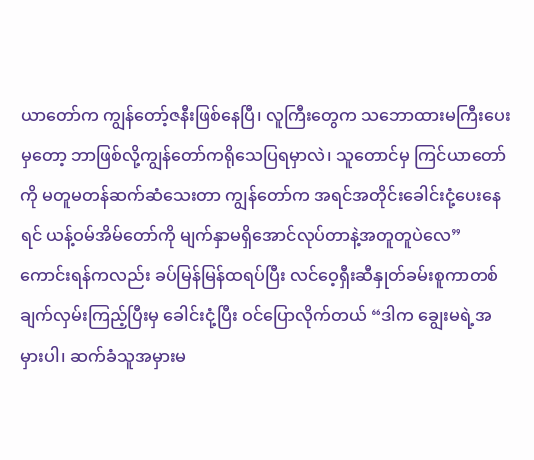ယာတော်က ကျွန်တော့်ဇနီးဖြစ်နေပြီ၊ လူကြီးတွေက သဘောထားမကြီးပေးမှတော့ ဘာဖြစ်လို့ကျွန်တော်ကရိုသေပြရမှာလဲ၊ သူတောင်မှ ကြင်ယာတော်ကို မတူမတန်ဆက်ဆံသေးတာ ကျွန်တော်က အရင်အတိုင်းခေါင်းငုံ့ပေးနေရင် ယန့်ဝမ်အိမ်တော်ကို မျက်နှာမရှိအောင်လုပ်တာနဲ့အတူတူပဲလေ”
ကောင်းရန်ကလည်း ခပ်မြန်မြန်ထရပ်ပြီး လင်ဝေ့ရှီးဆီနှုတ်ခမ်းစူကာတစ်ချက်လှမ်းကြည့်ပြီးမှ ခေါင်းငုံ့ပြီး ဝင်ပြောလိုက်တယ် “ဒါက ချွေးမရဲ့အမှားပါ၊ ဆက်ခံသူအမှားမ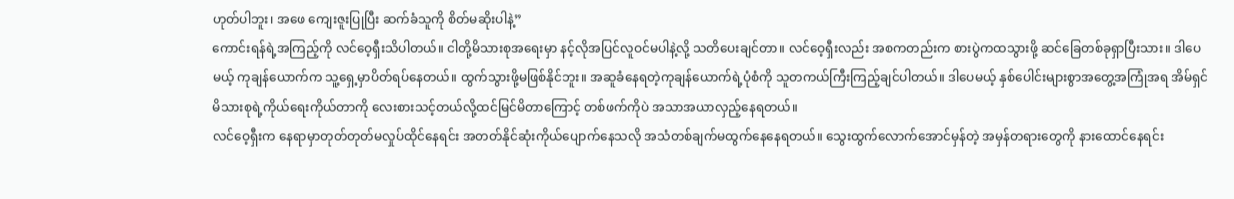ဟုတ်ပါဘူး၊ အဖေ ကျေးဇူးပြုပြီး ဆက်ခံသူကို စိတ်မဆိုးပါနဲ့”
ကောင်းရန်ရဲ့အကြည့်ကို လင်ဝေ့ရှီးသိပါတယ်။ ငါတို့မိသားစုအရေးမှာ နင့်လိုအပြင်လူဝင်မပါနဲ့လို့ သတိပေးချင်တာ။ လင်ဝေ့ရှီးလည်း အစကတည်းက စားပွဲကထသွားဖို့ ဆင်ခြေတစ်ခုရှာပြီးသား။ ဒါပေမယ့် ကုချန်ယောက်က သူ့ရှေ့မှာပိတ်ရပ်နေတယ်။ ထွက်သွားဖို့မဖြစ်နိုင်ဘူး။ အဆူခံနေရတဲ့ကုချန်ယောက်ရဲ့ပုံစံကို သူတကယ်ကြီးကြည့်ချင်ပါတယ်။ ဒါပေမယ့် နှစ်ပေါင်းများစွာအတွေ့အကြုံအရ အိမ်ရှင်မိသားစုရဲ့ကိုယ်ရေးကိုယ်တာကို လေးစားသင့်တယ်လို့ထင်မြင်မိတာကြောင့် တစ်ဖက်ကိုပဲ အသာအယာလှည့်နေရတယ်။
လင်ဝေ့ရှီးက နေရာမှာတုတ်တုတ်မလှုပ်ထိုင်နေရင်း အတတ်နိုင်ဆုံးကိုယ်ပျောက်နေသလို အသံတစ်ချက်မထွက်နေနေရတယ်။ သွေးထွက်လောက်အောင်မှန်တဲ့ အမှန်တရားတွေကို နားထောင်နေရင်း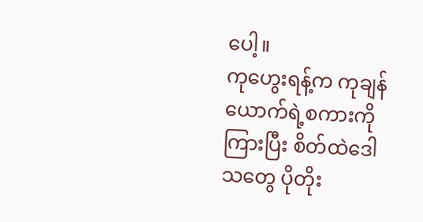ပေါ့။
ကုဟွေးရန့်က ကုချန်ယောက်ရဲ့စကားကိုကြားပြီး စိတ်ထဲဒေါသတွေ ပိုတိုး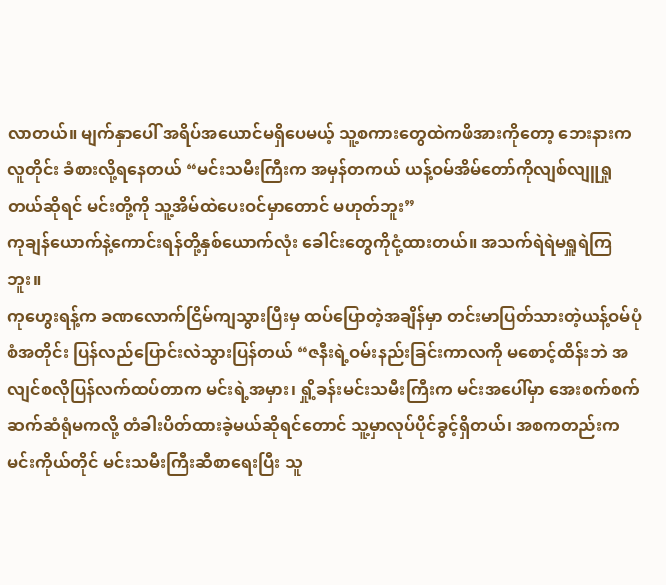လာတယ်။ မျက်နှာပေါ် အရိပ်အယောင်မရှိပေမယ့် သူ့စကားတွေထဲကဖိအားကိုတော့ ဘေးနားကလူတိုင်း ခံစားလို့ရနေတယ် “မင်းသမီးကြီးက အမှန်တကယ် ယန့်ဝမ်အိမ်တော်ကိုလျစ်လျူရှုတယ်ဆိုရင် မင်းတို့ကို သူ့အိမ်ထဲပေးဝင်မှာတောင် မဟုတ်ဘူး”
ကုချန်ယောက်နဲ့ကောင်းရန်တို့နှစ်ယောက်လုံး ခေါင်းတွေကိုငုံ့ထားတယ်။ အသက်ရဲရဲမရှူရဲကြဘူး။
ကုဟွေးရန့်က ခဏလောက်ငြိမ်ကျသွားပြီးမှ ထပ်ပြောတဲ့အချိန်မှာ တင်းမာပြတ်သားတဲ့ယန့်ဝမ်ပုံစံအတိုင်း ပြန်လည်ပြောင်းလဲသွားပြန်တယ် “ဇနီးရဲ့ဝမ်းနည်းခြင်းကာလကို မစောင့်ထိန်းဘဲ အလျင်စလိုပြန်လက်ထပ်တာက မင်းရဲ့အမှား၊ ရှို့ခန်းမင်းသမီးကြီးက မင်းအပေါ်မှာ အေးစက်စက်ဆက်ဆံရုံမကလို့ တံခါးပိတ်ထားခဲ့မယ်ဆိုရင်တောင် သူ့မှာလုပ်ပိုင်ခွင့်ရှိတယ်၊ အစကတည်းက မင်းကိုယ်တိုင် မင်းသမီးကြီးဆီစာရေးပြီး သူ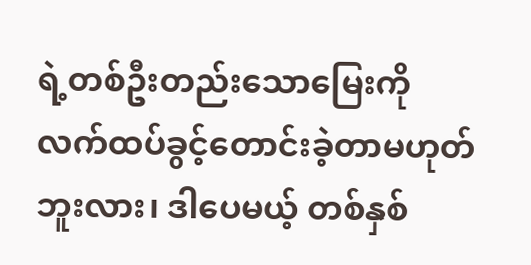ရဲ့တစ်ဦးတည်းသောမြေးကို လက်ထပ်ခွင့်တောင်းခဲ့တာမဟုတ်ဘူးလား၊ ဒါပေမယ့် တစ်နှစ်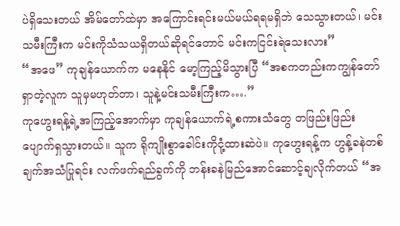ပဲရှိသေးတယ် အိမ်တော်ထဲမှာ အကြောင်းရင်းမယ်မယ်ရရမရှိဘဲ သေသွားတယ်၊ မင်းသမီးကြီးက မင်းကိုသံသယရှိတယ်ဆိုရင်တောင် မင်းကငြင်းရဲသေးလား”
“အဖေ” ကုချန်ယောက်က မနေနိုင် မော့ကြည့်မိသွားပြီ “အစကတည်းကကျွန်တော်ရှာတဲ့လူက သူမှမဟုတ်တာ၊ သူနဲ့မင်းသမီးကြီးက….”
ကုဟွေးရန့်ရဲ့အကြည့်အောက်မှာ ကုချန်ယောက်ရဲ့စကားသံတွေ တဖြည်းဖြည်းပျောက်ရှသွားတယ်။ သူက ရိုကျိုးစွာခေါင်းကိုငုံ့ထားဆဲပဲ။ ကုဟွေးရန့်က ဟွန့်ခနဲတစ်ချက်အသံပြုရင်း လက်ဖက်ရည်ခွက်ကို ဘန်းခနဲမြည်အောင်ဆောင့်ချလိုက်တယ် “အ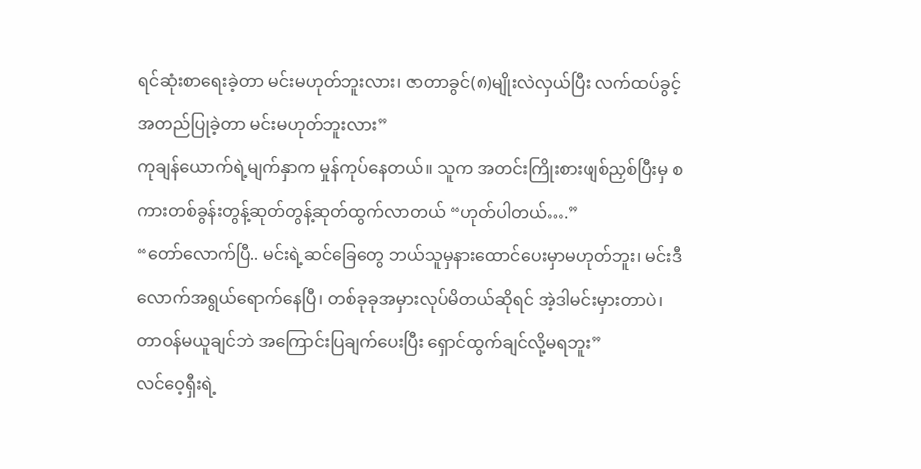ရင်ဆုံးစာရေးခဲ့တာ မင်းမဟုတ်ဘူးလား၊ ဇာတာခွင်(၈)မျိုးလဲလှယ်ပြီး လက်ထပ်ခွင့်အတည်ပြုခဲ့တာ မင်းမဟုတ်ဘူးလား”
ကုချန်ယောက်ရဲ့မျက်နှာက မှုန်ကုပ်နေတယ်။ သူက အတင်းကြိုးစားဖျစ်ညှစ်ပြီးမှ စကားတစ်ခွန်းတွန့်ဆုတ်တွန့်ဆုတ်ထွက်လာတယ် “ဟုတ်ပါတယ်….”
“တော်လောက်ပြီ.. မင်းရဲ့ဆင်ခြေတွေ ဘယ်သူမှနားထောင်ပေးမှာမဟုတ်ဘူး၊ မင်းဒီလောက်အရွယ်ရောက်နေပြီ၊ တစ်ခုခုအမှားလုပ်မိတယ်ဆိုရင် အဲ့ဒါမင်းမှားတာပဲ၊ တာဝန်မယူချင်ဘဲ အကြောင်းပြချက်ပေးပြီး ရှောင်ထွက်ချင်လို့မရဘူး”
လင်ဝေ့ရှီးရဲ့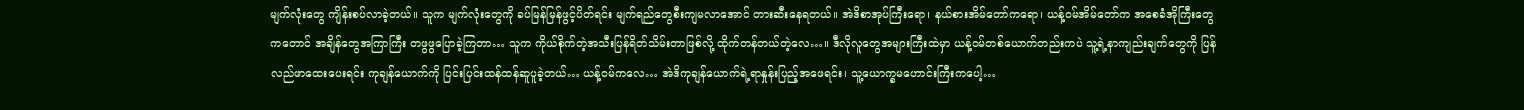မျက်လုံးတွေ ကျိန်းစပ်လာခဲ့တယ်။ သူက မျက်လုံးတွေကို ခပ်မြန်မြန်ဖွင့်ပိတ်ရင်း မျက်ရည်တွေစီးကျမလာအောင် တားဆီးနေရတယ်။ အဲဒိစာအုပ်ကြီးရော၊ နယ်စားအိမ်တော်ကရော၊ ယန့်ဝမ်အိမ်တော်က အစေခံအိုကြီးတွေကတောင် အချိန်တွေအကြာကြီး တဖွဖွပြောခဲ့ကြတာ… သူက ကိုယ်စိုက်တဲ့အသီးပြန်ရိတ်သိမ်းတာဖြစ်လို့ ထိုက်တန်တယ်တဲ့လေ…။ ဒီလိုလူတွေအများကြီးထဲမှာ ယန့်ဝမ်တစ်ယောက်တည်းကပဲ သူ့ရဲ့နာကျည်းချက်တွေကို ပြန်လည်ဖာထေးပေးရင်း ကုချန်ယောက်ကို ပြင်းပြင်းထန်ထန်ဆူပူခဲ့တယ်… ယန့်ဝမ်ကလေ… အဲဒိကုချန်ယောက်ရဲ့ရာနှုန်းပြည့်အဖေရင်း၊ သူ့ယောက္ခမဟောင်းကြီးကပေါ့…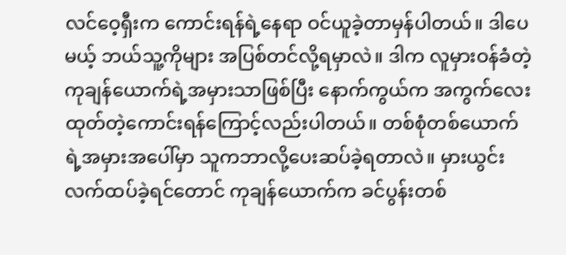လင်ဝေ့ရှီးက ကောင်းရန်ရဲ့နေရာ ဝင်ယူခဲ့တာမှန်ပါတယ်။ ဒါပေမယ့် ဘယ်သူ့ကိုများ အပြစ်တင်လို့ရမှာလဲ။ ဒါက လူမှားဝန်ခံတဲ့ ကုချန်ယောက်ရဲ့အမှားသာဖြစ်ပြီး နောက်ကွယ်က အကွက်လေးထုတ်တဲ့ကောင်းရန်ကြောင့်လည်းပါတယ်။ တစ်စုံတစ်ယောက်ရဲ့အမှားအပေါ်မှာ သူကဘာလို့ပေးဆပ်ခဲ့ရတာလဲ။ မှားယွင်းလက်ထပ်ခဲ့ရင်တောင် ကုချန်ယောက်က ခင်ပွန်းတစ်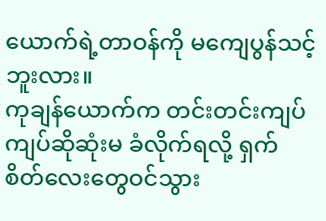ယောက်ရဲ့တာဝန်ကို မကျေပွန်သင့်ဘူးလား။
ကုချန်ယောက်က တင်းတင်းကျပ်ကျပ်ဆိုဆုံးမ ခံလိုက်ရလို့ ရှက်စိတ်လေးတွေဝင်သွား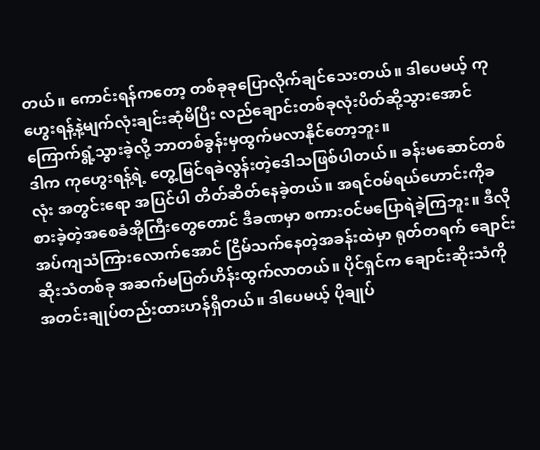တယ်။ ကောင်းရန်ကတော့ တစ်ခုခုပြောလိုက်ချင်သေးတယ်။ ဒါပေမယ့် ကုဟွေးရန့်နဲ့မျက်လုံးချင်းဆုံမိပြီး လည်ချောင်းတစ်ခုလုံးပိတ်ဆို့သွားအောင် ကြောက်ရွံ့သွားခဲ့လို့ ဘာတစ်ခွန်းမှထွက်မလာနိုင်တော့ဘူး။
ဒါက ကုဟွေးရန့်ရဲ့ တွေ့မြင်ရခဲလွန်းတဲ့ဒေါသဖြစ်ပါတယ်။ ခန်းမဆောင်တစ်လုံး အတွင်းရော အပြင်ပါ တိတ်ဆိတ်နေခဲ့တယ်။ အရင်ဝမ်ရယ်ဟောင်းကိုခစားခဲ့တဲ့အစေခံအိုကြီးတွေတောင် ဒီခဏမှာ စကားဝင်မပြောရဲခဲ့ကြဘူး။ ဒီလို အပ်ကျသံကြားလောက်အောင် ငြိမ်သက်နေတဲ့အခန်းထဲမှာ ရုတ်တရက် ချောင်းဆိုးသံတစ်ခု အဆက်မပြတ်ဟိန်းထွက်လာတယ်။ ပိုင်ရှင်က ချောင်းဆိုးသံကို အတင်းချုပ်တည်းထားဟန်ရှိတယ်။ ဒါပေမယ့် ပိုချုပ်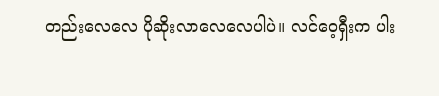တည်းလေလေ ပိုဆိုးလာလေလေပါပဲ။ လင်ဝေ့ရှီးက ပါး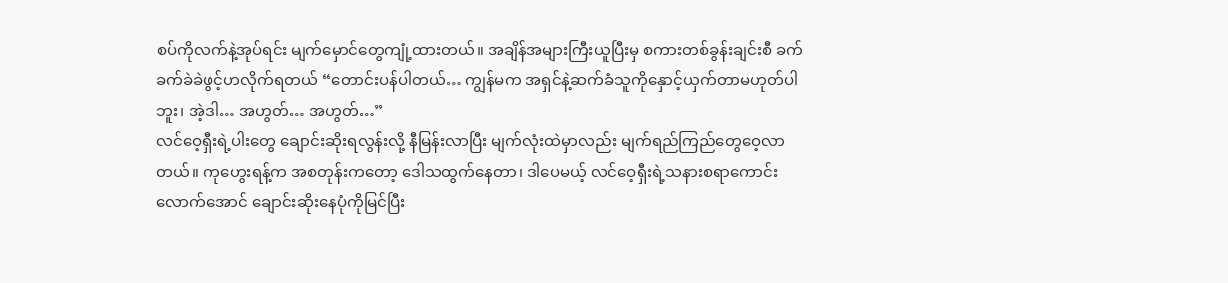စပ်ကိုလက်နဲ့အုပ်ရင်း မျက်မှောင်တွေကျုံ့ထားတယ်။ အချိန်အများကြီးယူပြီးမှ စကားတစ်ခွန်းချင်းစီ ခက်ခက်ခဲခဲဖွင့်ဟလိုက်ရတယ် “တောင်းပန်ပါတယ်… ကျွန်မက အရှင်နဲ့ဆက်ခံသူကိုနှောင့်ယှက်တာမဟုတ်ပါဘူး၊ အဲ့ဒါ… အဟွတ်… အဟွတ်…”
လင်ဝေ့ရှီးရဲ့ပါးတွေ ချောင်းဆိုးရလွန်းလို့ နီမြန်းလာပြီး မျက်လုံးထဲမှာလည်း မျက်ရည်ကြည်တွေဝေ့လာတယ်။ ကုဟွေးရန့်က အစတုန်းကတော့ ဒေါသထွက်နေတာ၊ ဒါပေမယ့် လင်ဝေ့ရှီးရဲ့သနားစရာကောင်းလောက်အောင် ချောင်းဆိုးနေပုံကိုမြင်ပြီး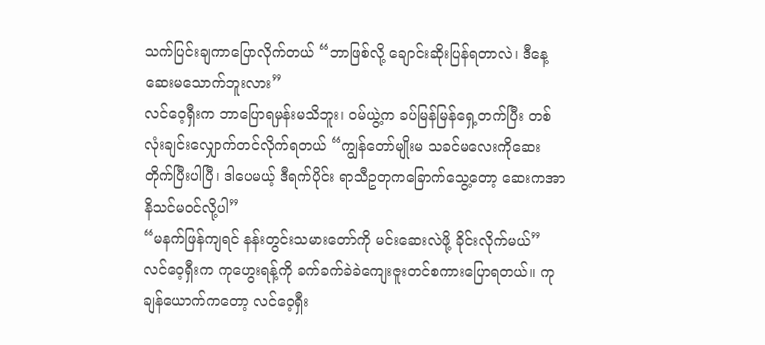သက်ပြင်းချကာပြောလိုက်တယ် “ဘာဖြစ်လို့ ချောင်းဆိုးပြန်ရတာလဲ၊ ဒီနေ့ ဆေးမသောက်ဘူးလား”
လင်ဝေ့ရှီးက ဘာပြောရမှန်းမသိဘူး၊ ဝမ်ယွဲ့က ခပ်မြန်မြန်ရှေ့တက်ပြီး တစ်လုံးချင်းလျှောက်တင်လိုက်ရတယ် “ကျွန်တော်မျိုးမ သခင်မလေးကိုဆေးတိုက်ပြီးပါပြီ၊ ဒါပေမယ့် ဒီရက်ပိုင်း ရာသီဥတုကခြောက်သွေ့တော့ ဆေးကအာနိသင်မဝင်လို့ပါ”
“မနက်ဖြန်ကျရင် နန်းတွင်းသမားတော်ကို မင်းဆေးလဲဖို့ ခိုင်းလိုက်မယ်”
လင်ဝေ့ရှီးက ကုဟွေးရန့်ကို ခက်ခက်ခဲခဲကျေးဇူးတင်စကားပြောရတယ်။ ကုချန်ယောက်ကတော့ လင်ဝေ့ရှီး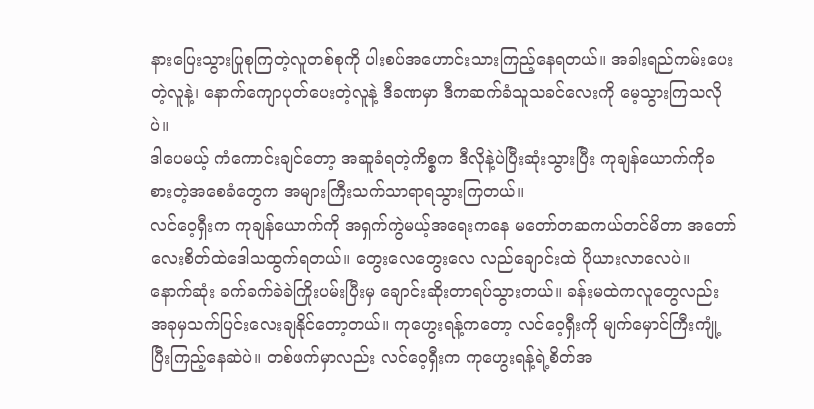နားပြေးသွားပြုစုကြတဲ့လူတစ်စုကို ပါးစပ်အဟောင်းသားကြည့်နေရတယ်။ အခါးရည်ကမ်းပေးတဲ့လူနဲ့၊ နောက်ကျောပုတ်ပေးတဲ့လူနဲ့ ဒီခဏမှာ ဒီကဆက်ခံသူသခင်လေးကို မေ့သွားကြသလိုပဲ။
ဒါပေမယ့် ကံကောင်းချင်တော့ အဆူခံရတဲ့ကိစ္စက ဒီလိုနဲ့ပဲပြီးဆုံးသွားပြီး ကုချန်ယောက်ကိုခစားတဲ့အစေခံတွေက အများကြီးသက်သာရာရသွားကြတယ်။
လင်ဝေ့ရှီးက ကုချန်ယောက်ကို အရှက်ကွဲမယ့်အရေးကနေ မတော်တဆကယ်တင်မိတာ အတော်လေးစိတ်ထဲဒေါသထွက်ရတယ်။ တွေးလေတွေးလေ လည်ချောင်းထဲ ပိုယားလာလေပဲ။ နောက်ဆုံး ခက်ခက်ခဲခဲကြိုးပမ်းပြီးမှ ချောင်းဆိုးတာရပ်သွားတယ်။ ခန်းမထဲကလူတွေလည်း အခုမှသက်ပြင်းလေးချနိုင်တော့တယ်။ ကုဟွေးရန့်ကတော့ လင်ဝေ့ရှီးကို မျက်မှောင်ကြီးကျုံ့ပြီးကြည့်နေဆဲပဲ။ တစ်ဖက်မှာလည်း လင်ဝေ့ရှီးက ကုဟွေးရန့်ရဲ့စိတ်အ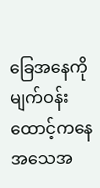ခြေအနေကို မျက်ဝန်းထောင့်ကနေ အသေအ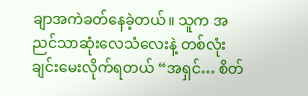ချာအကဲခတ်နေခဲ့တယ်။ သူက အညင်သာဆုံးလေသံလေးနဲ့ တစ်လုံးချင်းမေးလိုက်ရတယ် “အရှင်… စိတ်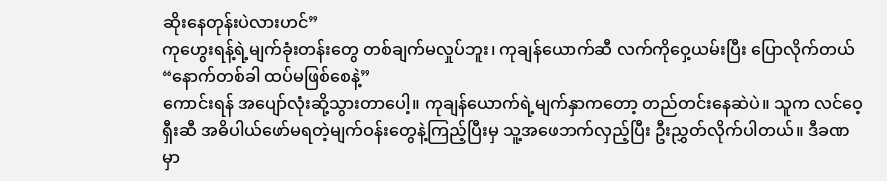ဆိုးနေတုန်းပဲလားဟင်”
ကုဟွေးရန့်ရဲ့မျက်ခုံးတန်းတွေ တစ်ချက်မလှုပ်ဘူး၊ ကုချန်ယောက်ဆီ လက်ကိုဝှေ့ယမ်းပြီး ပြောလိုက်တယ် “နောက်တစ်ခါ ထပ်မဖြစ်စေနဲ့”
ကောင်းရန် အပျော်လုံးဆို့သွားတာပေါ့။ ကုချန်ယောက်ရဲ့မျက်နှာကတော့ တည်တင်းနေဆဲပဲ။ သူက လင်ဝေ့ရှီးဆီ အဓိပါယ်ဖော်မရတဲ့မျက်ဝန်းတွေနဲ့ကြည့်ပြီးမှ သူ့အဖေဘက်လှည့်ပြီး ဦးညွှတ်လိုက်ပါတယ်။ ဒီခဏမှာ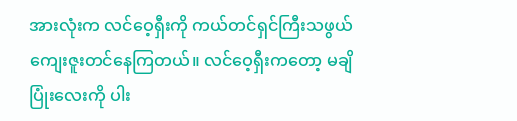အားလုံးက လင်ဝေ့ရှီးကို ကယ်တင်ရှင်ကြီးသဖွယ်ကျေးဇူးတင်နေကြတယ်။ လင်ဝေ့ရှီးကတော့ မချိပြုံးလေးကို ပါး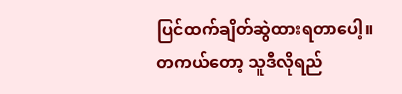ပြင်ထက်ချိတ်ဆွဲထားရတာပေါ့။
တကယ်တော့ သူဒီလိုရည်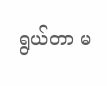ရွယ်တာ မ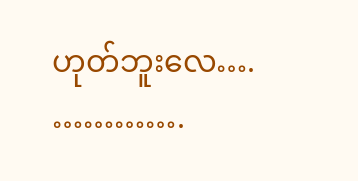ဟုတ်ဘူးလေ….
………….